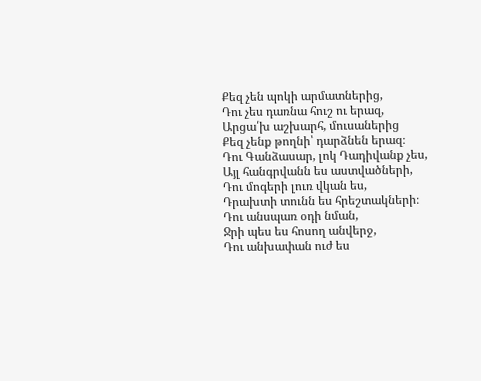Քեզ չեն պոկի արմատներից,
Դու չես դառնա հուշ ու երազ,
Արցա՛խ աշխարհ, մուսաներից
Քեզ չենք թողնի՝ դարձնեն երազ։
Դու Գանձասար, լոկ Դադիվանք չես,
Այլ հանգրվանն ես աստվածների,
Դու մոգերի լուռ վկան ես,
Դրախտի տունն ես հրեշտակների։
Դու անսպառ օդի նման,
Ջրի պես ես հոսող անվերջ,
Դու անխափան ուժ ես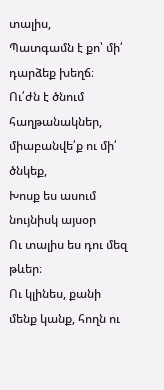տալիս,
Պատգամն է քո՝ մի՛ դարձեք խեղճ։
Ու՛ժն է ծնում հաղթանակներ, միաբանվե՛ք ու մի՛ ծնկեք,
Խոսք ես ասում նույնիսկ այսօր
Ու տալիս ես դու մեզ թևեր։
Ու կլինես, քանի մենք կանք, հողն ու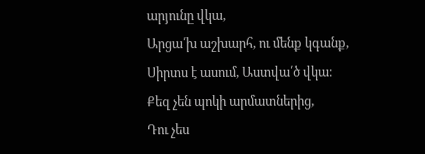արյունը վկա,
Արցա՛խ աշխարհ, ու մենք կգանք,
Սիրտս է ասում, Աստվա՛ծ վկա։
Քեզ չեն պոկի արմատներից,
Դու չես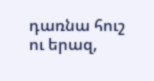դառնա հուշ ու երազ,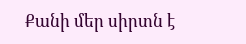Քանի մեր սիրտն է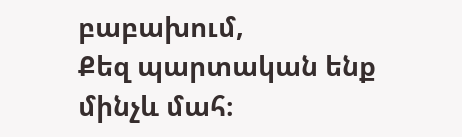բաբախում,
Քեզ պարտական ենք մինչև մահ։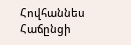Հովհաննես Հաճընցի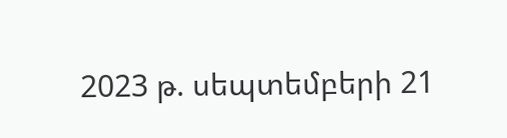2023 թ. սեպտեմբերի 21